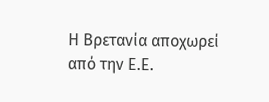Η Βρετανία αποχωρεί από την Ε.Ε.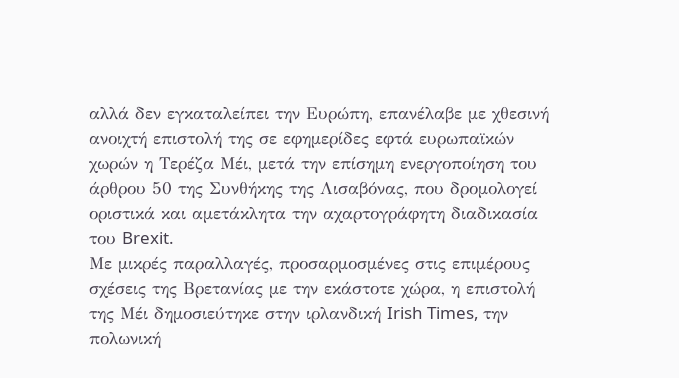αλλά δεν εγκαταλείπει την Ευρώπη, επανέλαβε με χθεσινή ανοιχτή επιστολή της σε εφημερίδες εφτά ευρωπαϊκών χωρών η Τερέζα Μέι, μετά την επίσημη ενεργοποίηση του άρθρου 50 της Συνθήκης της Λισαβόνας, που δρομολογεί οριστικά και αμετάκλητα την αχαρτογράφητη διαδικασία του Brexit.
Με μικρές παραλλαγές, προσαρμοσμένες στις επιμέρους σχέσεις της Βρετανίας με την εκάστοτε χώρα, η επιστολή της Μέι δημοσιεύτηκε στην ιρλανδική Irish Times, την πολωνική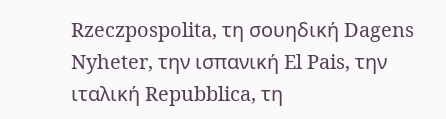Rzeczpospolita, τη σουηδική Dagens Nyheter, την ισπανική El Pais, την ιταλική Repubblica, τη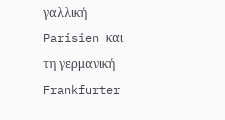γαλλική Parisien και τη γερμανική Frankfurter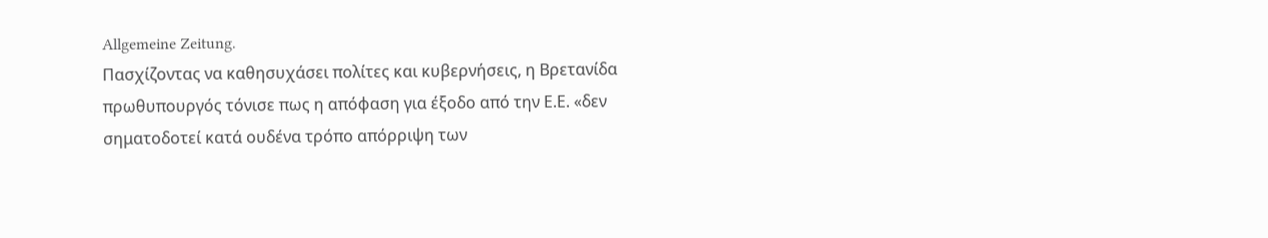Allgemeine Zeitung.
Πασχίζοντας να καθησυχάσει πολίτες και κυβερνήσεις, η Βρετανίδα πρωθυπουργός τόνισε πως η απόφαση για έξοδο από την Ε.Ε. «δεν σηματοδοτεί κατά ουδένα τρόπο απόρριψη των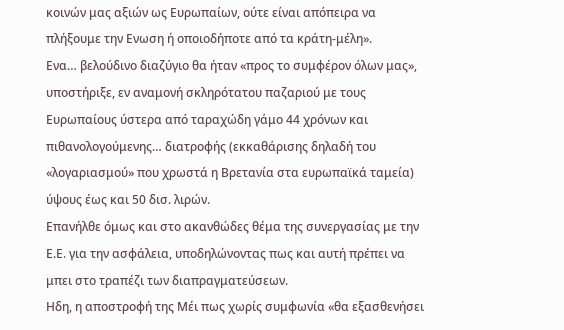κοινών μας αξιών ως Ευρωπαίων, ούτε είναι απόπειρα να πλήξουμε την Ενωση ή οποιοδήποτε από τα κράτη-μέλη».
Ενα… βελούδινο διαζύγιο θα ήταν «προς το συμφέρον όλων μας», υποστήριξε, εν αναμονή σκληρότατου παζαριού με τους Ευρωπαίους ύστερα από ταραχώδη γάμο 44 χρόνων και πιθανολογούμενης… διατροφής (εκκαθάρισης δηλαδή του «λογαριασμού» που χρωστά η Βρετανία στα ευρωπαϊκά ταμεία) ύψους έως και 50 δισ. λιρών.
Επανήλθε όμως και στο ακανθώδες θέμα της συνεργασίας με την Ε.Ε. για την ασφάλεια, υποδηλώνοντας πως και αυτή πρέπει να μπει στο τραπέζι των διαπραγματεύσεων.
Ηδη, η αποστροφή της Μέι πως χωρίς συμφωνία «θα εξασθενήσει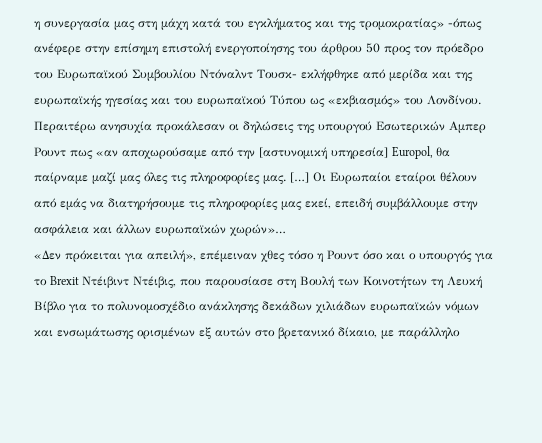η συνεργασία μας στη μάχη κατά του εγκλήματος και της τρομοκρατίας» -όπως ανέφερε στην επίσημη επιστολή ενεργοποίησης του άρθρου 50 προς τον πρόεδρο του Ευρωπαϊκού Συμβουλίου Ντόναλντ Τουσκ- εκλήφθηκε από μερίδα και της ευρωπαϊκής ηγεσίας και του ευρωπαϊκού Τύπου ως «εκβιασμός» του Λονδίνου.
Περαιτέρω ανησυχία προκάλεσαν οι δηλώσεις της υπουργού Εσωτερικών Αμπερ Ρουντ πως «αν αποχωρούσαμε από την [αστυνομική υπηρεσία] Europol, θα παίρναμε μαζί μας όλες τις πληροφορίες μας. […] Οι Ευρωπαίοι εταίροι θέλουν από εμάς να διατηρήσουμε τις πληροφορίες μας εκεί, επειδή συμβάλλουμε στην ασφάλεια και άλλων ευρωπαϊκών χωρών»…
«Δεν πρόκειται για απειλή», επέμειναν χθες τόσο η Ρουντ όσο και ο υπουργός για το Brexit Ντέιβιντ Ντέιβις, που παρουσίασε στη Βουλή των Κοινοτήτων τη Λευκή Βίβλο για το πολυνομοσχέδιο ανάκλησης δεκάδων χιλιάδων ευρωπαϊκών νόμων και ενσωμάτωσης ορισμένων εξ αυτών στο βρετανικό δίκαιο, με παράλληλο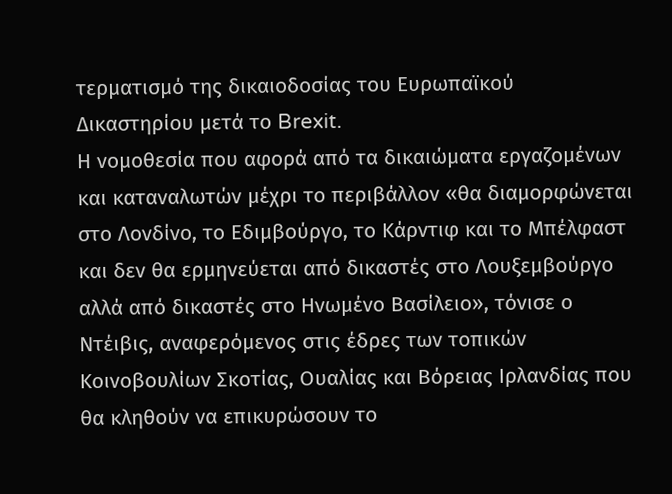τερματισμό της δικαιοδοσίας του Ευρωπαϊκού Δικαστηρίου μετά το Brexit.
Η νομοθεσία που αφορά από τα δικαιώματα εργαζομένων και καταναλωτών μέχρι το περιβάλλον «θα διαμορφώνεται στο Λονδίνο, το Εδιμβούργο, το Κάρντιφ και το Μπέλφαστ και δεν θα ερμηνεύεται από δικαστές στο Λουξεμβούργο αλλά από δικαστές στο Ηνωμένο Βασίλειο», τόνισε ο Ντέιβις, αναφερόμενος στις έδρες των τοπικών Κοινοβουλίων Σκοτίας, Ουαλίας και Βόρειας Ιρλανδίας που θα κληθούν να επικυρώσουν το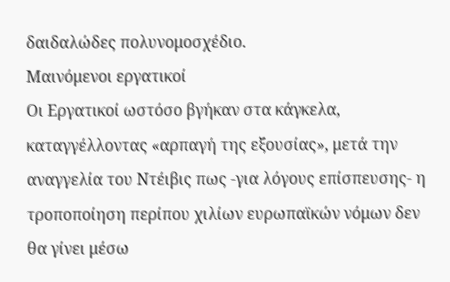δαιδαλώδες πολυνομοσχέδιο.
Μαινόμενοι εργατικοί
Οι Εργατικοί ωστόσο βγήκαν στα κάγκελα, καταγγέλλοντας «αρπαγή της εξουσίας», μετά την αναγγελία του Ντέιβις πως -για λόγους επίσπευσης- η τροποποίηση περίπου χιλίων ευρωπαϊκών νόμων δεν θα γίνει μέσω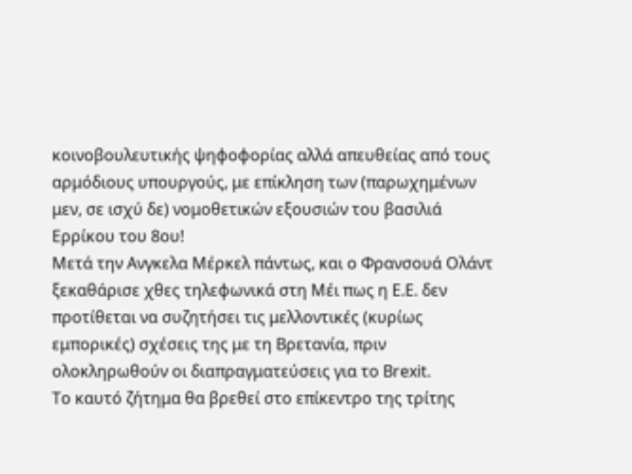κοινοβουλευτικής ψηφοφορίας αλλά απευθείας από τους αρμόδιους υπουργούς, με επίκληση των (παρωχημένων μεν, σε ισχύ δε) νομοθετικών εξουσιών του βασιλιά Ερρίκου του 8ου!
Μετά την Ανγκελα Μέρκελ πάντως, και ο Φρανσουά Ολάντ ξεκαθάρισε χθες τηλεφωνικά στη Μέι πως η Ε.Ε. δεν προτίθεται να συζητήσει τις μελλοντικές (κυρίως εμπορικές) σχέσεις της με τη Βρετανία, πριν ολοκληρωθούν οι διαπραγματεύσεις για το Brexit.
Το καυτό ζήτημα θα βρεθεί στο επίκεντρο της τρίτης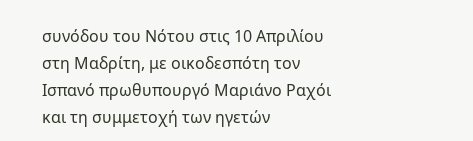συνόδου του Νότου στις 10 Απριλίου στη Μαδρίτη, με οικοδεσπότη τον Ισπανό πρωθυπουργό Μαριάνο Ραχόι και τη συμμετοχή των ηγετών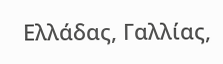Ελλάδας, Γαλλίας,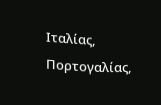Ιταλίας, Πορτογαλίας,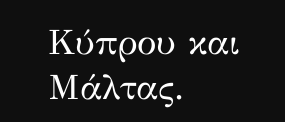Κύπρου και Μάλτας.